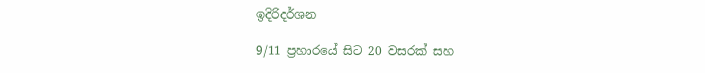ඉදිරිදර්ශන

9/11 ප්‍රහාරයේ සිට 20 වසරක් සහ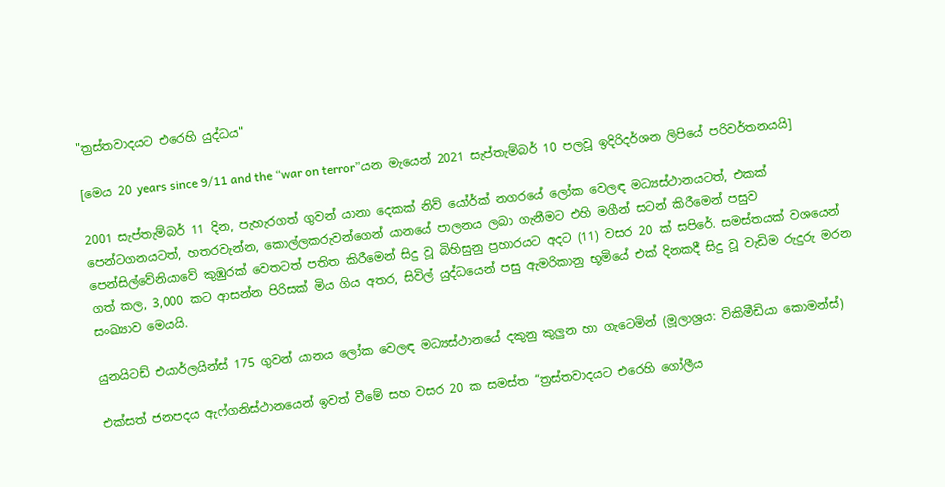"ත්‍රස්තවාදයට එරෙහි යුද්ධය"

[මෙය 20 years since 9/11 and the “war on terror”යන මැයෙන් 2021 සැප්තැම්බර් 10 පලවූ ඉදිරිදර්ශන ලිපියේ පරිවර්තනයයි]

2001 සැප්තැම්බර් 11 දින, පැහැරගත් ගුවන් යානා දෙකක් නිව් යෝර්ක් නගරයේ ලෝක වෙලඳ මධ්‍යස්ථානයටත්, එකක් පෙන්ටගනයටත්, හතරවැන්න, කොල්ලකරුවන්ගෙන් යානයේ පාලනය ලබා ගැනීමට එහි මගීන් සටන් කිරීමෙන් පසුව පෙන්සිල්වේනියාවේ කුඹුරක් වෙතටත් පතිත කිරීමෙන් සිදු වූ බිහිසුනු ප්‍රහාරයට අදට (11) වසර 20 ක් සපිරේ. සමස්තයක් වශයෙන් ගත් කල, 3,000 කට ආසන්න පිරිසක් මිය ගිය අතර, සිවිල් යුද්ධයෙන් පසු ඇමරිකානු භූමියේ එක් දිනකදී සිදු වූ වැඩිම රුදුරු මරන සංඛ්‍යාව මෙයයි.

යුනයිටඩ් එයාර්ලයින්ස් 175 ගුවන් යානය ලෝක වෙලඳ මධ්‍යස්ථානයේ දකුනු කුලුන හා ගැටෙමින් (මූලාශ්‍රය: විකිමීඩියා කොමන්ස්)

එක්සත් ජනපදය ඇෆ්ගනිස්ථානයෙන් ඉවත් වීමේ සහ වසර 20 ක සමස්ත “ත්‍රස්තවාදයට එරෙහි ගෝලීය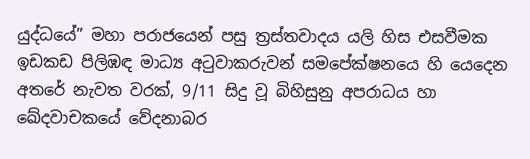යුද්ධයේ” මහා පරාජයෙන් පසු ත්‍රස්තවාදය යලි හිස එසවීමක ඉඩකඩ පිලිඹඳ මාධ්‍ය අටුවාකරුවන් සමපේක්ෂනයෙ හි යෙදෙන අතරේ නැවත වරක්, 9/11 සිදු වූ බිහිසුනු අපරාධය හා ඛේදවාචකයේ වේදනාබර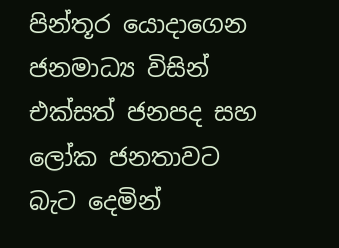පින්තූර යොදාගෙන ජනමාධ්‍ය විසින් එක්සත් ජනපද සහ ලෝක ජනතාවට බැට දෙමින්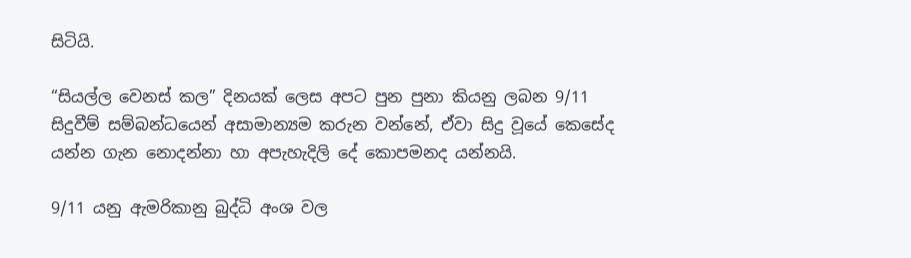සිටියි.

“සියල්ල වෙනස් කල” දිනයක් ලෙස අපට පුන පුනා කියනු ලබන 9/11 සිදුවීම් සම්බන්ධයෙන් අසාමාන්‍යම කරුන වන්නේ, ඒවා සිදු වූයේ කෙසේද යන්න ගැන නොදන්නා හා අපැහැදිලි දේ කොපමනද යන්නයි.

9/11 යනු ඇමරිකානු බුද්ධි අංශ වල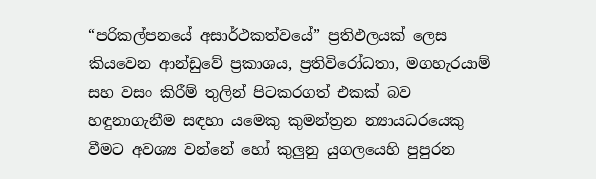“පරිකල්පනයේ අසාර්ථකත්වයේ” ප්‍රතිඵලයක් ලෙස කියවෙන ආන්ඩුවේ ප්‍රකාශය, ප්‍රතිවිරෝධතා, මගහැරයාම් සහ වසං කිරීම් තුලින් පිටකරගත් එකක් බව හඳුනාගැනීම සඳහා යමෙකු කුමන්ත්‍රන න්‍යායධරයෙකු වීමට අවශ්‍ය වන්නේ හෝ කුලුනු යුගලයෙහි පුපුරන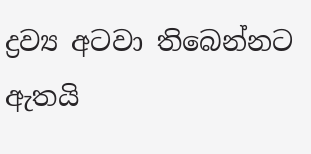ද්‍රව්‍ය අටවා තිබෙන්නට ඇතයි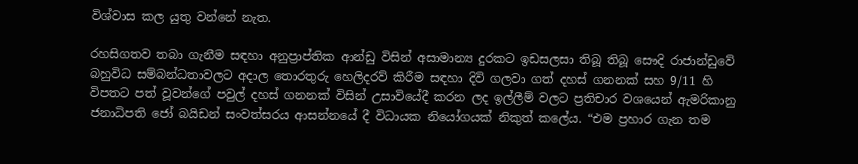විශ්වාස කල යුතු වන්නේ නැත.

රහසිගතව තබා ගැනීම සඳහා අනුප්‍රාප්තික ආන්ඩු විසින් අසාමාන්‍ය දුරකට ඉඩසලසා තිබූ තිබූ සෞදි රාජාන්ඩුවේ බහුවිධ සම්බන්ධතාවලට අදාල තොරතුරු හෙලිදරව් කිරීම සඳහා දිවි ගලවා ගත් දහස් ගනනක් සහ 9/11 හි විපතට පත් වූවන්ගේ පවුල් දහස් ගනනක් විසින් උසාවියේදී කරන ලද ඉල්ලීම් වලට ප්‍රතිචාර වශයෙන් ඇමරිකානු ජනාධිපති ජෝ බයිඩන් සංවත්සරය ආසන්නයේ දී විධායක නියෝගයක් නිකුත් කලේය. “එම ප්‍රහාර ගැන තම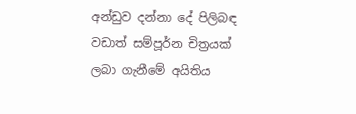අන්ඩුව දන්නා දේ පිලිබඳ වඩාත් සම්පූර්න චිත්‍රයක් ලබා ගැනීමේ අයිතිය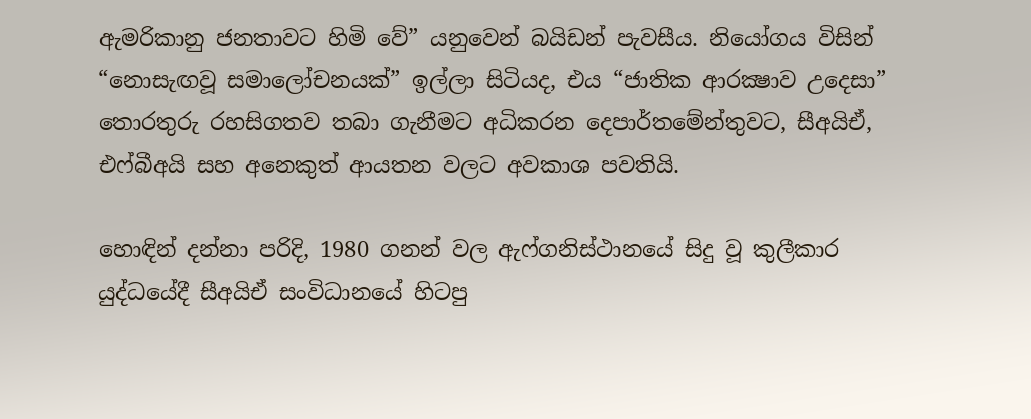ඇමරිකානු ජනතාවට හිමි වේ” යනුවෙන් බයිඩන් පැවසීය. නියෝගය විසින් “නොසැඟවූ සමාලෝචනයක්” ඉල්ලා සිටියද, එය “ජාතික ආරක්‍ෂාව උදෙසා” තොරතුරු රහසිගතව තබා ගැනීමට අධිකරන දෙපාර්තමේන්තුවට, සීඅයිඒ, එෆ්බීඅයි සහ අනෙකුත් ආයතන වලට අවකාශ පවතියි.

හොඳින් දන්නා පරිදි, 1980 ගනන් වල ඇෆ්ගනිස්ථානයේ සිදු වූ කුලීකාර යුද්ධයේදී සීඅයිඒ සංවිධානයේ හිටපු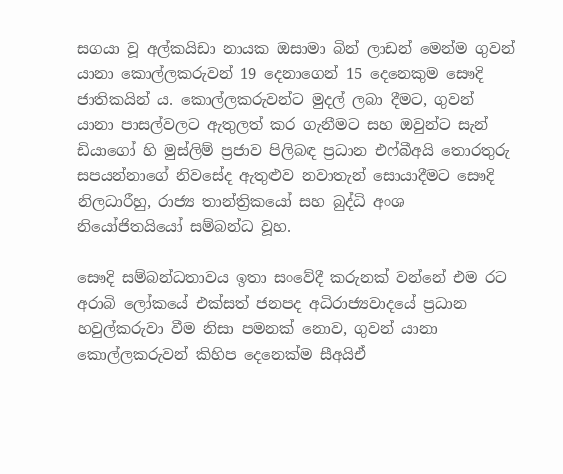සගයා වූ අල්කයිඩා නායක ඔසාමා බින් ලාඩන් මෙන්ම ගුවන් යානා කොල්ලකරුවන් 19 දෙනාගෙන් 15 දෙනෙකුම සෞදි ජාතිකයින් ය. කොල්ලකරුවන්ට මුදල් ලබා දීමට, ගුවන් යානා පාසල්වලට ඇතුලත් කර ගැනීමට සහ ඔවුන්ට සැන් ඩියාගෝ හි මුස්ලිම් ප්‍රජාව පිලිබඳ ප්‍රධාන එෆ්බීඅයි තොරතුරු සපයන්නාගේ නිවසේද ඇතුළුව නවාතැන් සොයාදීමට සෞදි නිලධාරීහු, රාජ්‍ය තාන්ත්‍රිකයෝ සහ බුද්ධි අංශ නියෝජිතයියෝ සම්බන්ධ වූහ.

සෞදි සම්බන්ධතාවය ඉතා සංවේදී කරුනක් වන්නේ එම රට අරාබි ලෝකයේ එක්සත් ජනපද අධිරාජ්‍යවාදයේ ප්‍රධාන හවුල්කරුවා වීම නිසා පමනක් නොව, ගුවන් යානා කොල්ලකරුවන් කිහිප දෙනෙක්ම සීඅයිඒ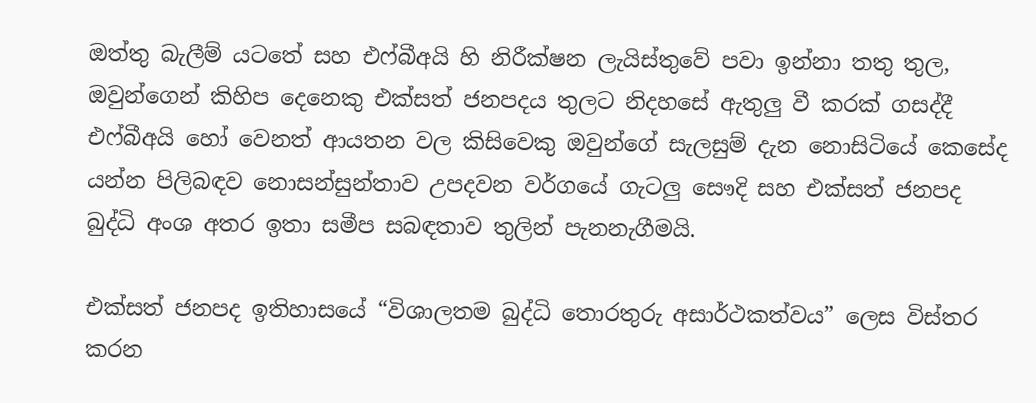ඔත්තු බැලීම් යටතේ සහ එෆ්බීඅයි හි නිරීක්ෂන ලැයිස්තුවේ පවා ඉන්නා තතු තුල, ඔවුන්ගෙන් කිහිප දෙනෙකු එක්සත් ජනපදය තුලට නිදහසේ ඇතුලු වී කරක් ගසද්දී එෆ්බීඅයි හෝ වෙනත් ආයතන වල කිසිවෙකු ඔවුන්ගේ සැලසුම් දැන නොසිටියේ කෙසේද යන්න පිලිබඳව නොසන්සුන්තාව උපදවන වර්ගයේ ගැටලු සෞදි සහ එක්සත් ජනපද බුද්ධි අංශ අතර ඉතා සමීප සබඳතාව තුලින් පැනනැගීමයි.

එක්සත් ජනපද ඉතිහාසයේ “විශාලතම බුද්ධි තොරතුරු අසාර්ථකත්වය” ලෙස විස්තර කරන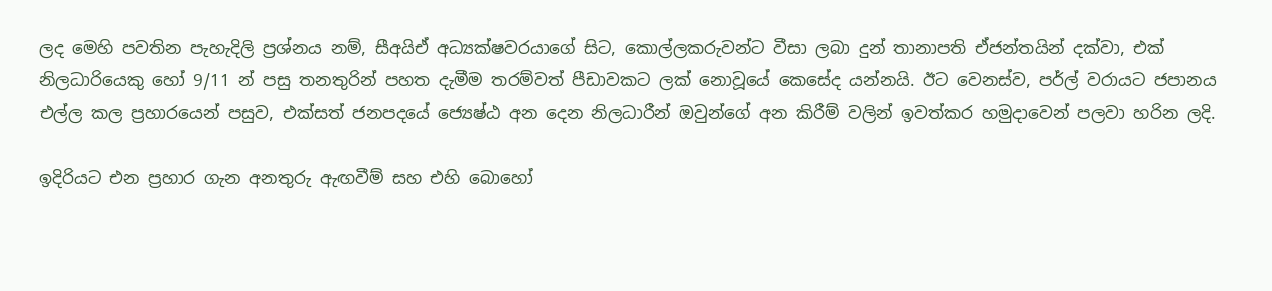ලද මෙහි පවතින පැහැදිලි ප්‍රශ්නය නම්, සීඅයිඒ අධ්‍යක්ෂවරයාගේ සිට, කොල්ලකරුවන්ට වීසා ලබා දුන් තානාපති ඒජන්තයින් දක්වා, එක් නිලධාරියෙකු හෝ 9/11 න් පසු තනතුරින් පහත දැමීම තරම්වත් පීඩාවකට ලක් නොවූයේ කෙසේද යන්නයි. ඊට වෙනස්ව, පර්ල් වරායට ජපානය එල්ල කල ප්‍රහාරයෙන් පසුව, එක්සත් ජනපදයේ ජ්‍යෙෂ්ඨ අන දෙන නිලධාරීන් ඔවුන්ගේ අන කිරීම් වලින් ඉවත්කර හමුදාවෙන් පලවා හරින ලදි.

ඉදිරියට එන ප්‍රහාර ගැන අනතුරු ඇඟවීම් සහ එහි බොහෝ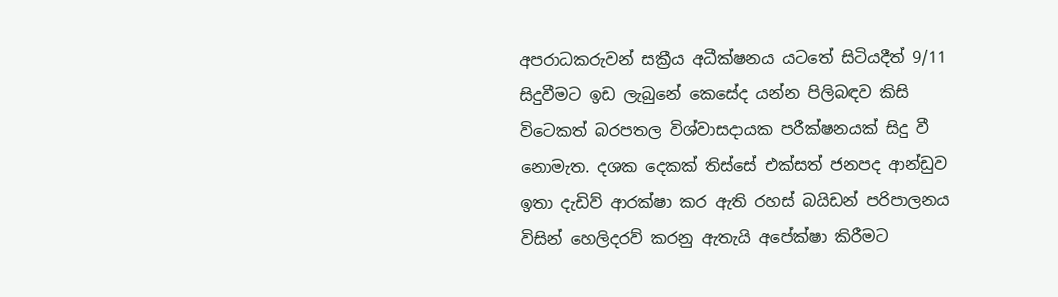අපරාධකරුවන් සක්‍රීය අධීක්ෂනය යටතේ සිටියදීත් 9/11 සිදුවීමට ඉඩ ලැබුනේ කෙසේද යන්න පිලිබඳව කිසි විටෙකත් බරපතල විශ්වාසදායක පරීක්ෂනයක් සිදු වී නොමැත. දශක දෙකක් තිස්සේ එක්සත් ජනපද ආන්ඩුව ඉතා දැඩිව් ආරක්ෂා කර ඇති රහස් බයිඩන් පරිපාලනය විසින් හෙලිදරව් කරනු ඇතැයි අපේක්ෂා කිරීමට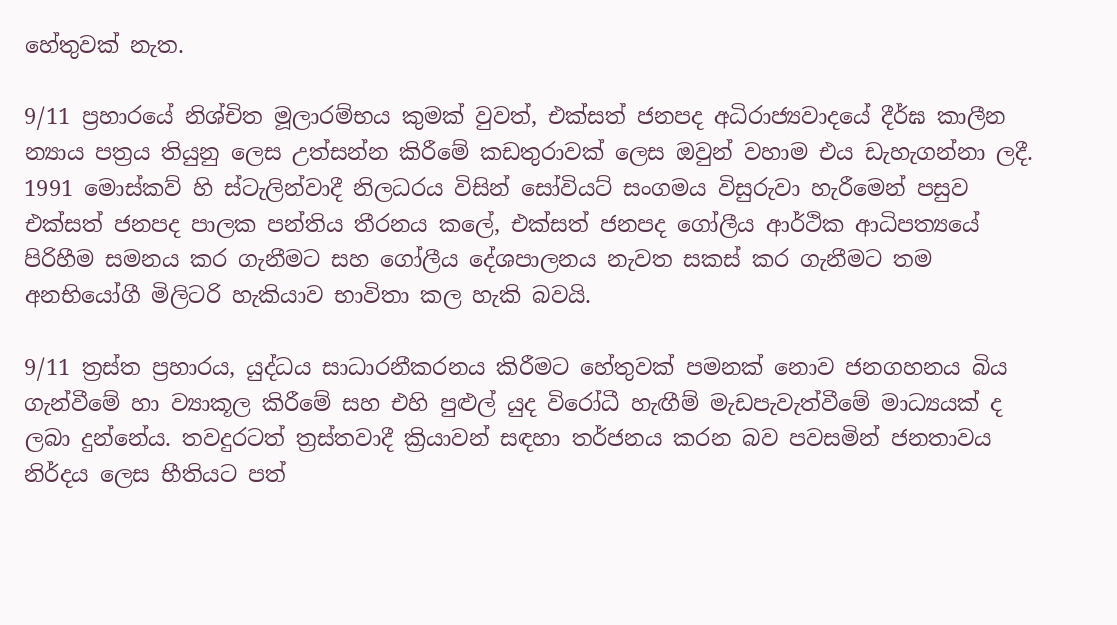හේතුවක් නැත.

9/11 ප්‍රහාරයේ නිශ්චිත මූලාරම්භය කුමක් වුවත්, එක්සත් ජනපද අධිරාජ්‍යවාදයේ දීර්ඝ කාලීන න්‍යාය පත්‍රය තියුනු ලෙස උත්සන්න කිරීමේ කඩතුරාවක් ලෙස ඔවුන් වහාම එය ඩැහැගන්නා ලදී. 1991 මොස්කව් හි ස්ටැලින්වාදී නිලධරය විසින් සෝවියට් සංගමය විසුරුවා හැරීමෙන් පසුව එක්සත් ජනපද පාලක පන්තිය තීරනය කලේ, එක්සත් ජනපද ගෝලීය ආර්ථික ආධිපත්‍යයේ පිරිහීම සමනය කර ගැනීමට සහ ගෝලීය දේශපාලනය නැවත සකස් කර ගැනීමට තම අනභියෝගී මිලිටරි හැකියාව භාවිතා කල හැකි බවයි.

9/11 ත්‍රස්ත ප්‍රහාරය, යුද්ධය සාධාරනීකරනය කිරීමට හේතුවක් පමනක් නොව ජනගහනය බිය ගැන්වීමේ හා ව්‍යාකූල කිරීමේ සහ එහි පුළුල් යුද විරෝධී හැඟීම් මැඩපැවැත්වීමේ මාධ්‍යයක් ද ලබා දුන්නේය. තවදුරටත් ත්‍රස්තවාදී ක්‍රියාවන් සඳහා තර්ජනය කරන බව පවසමින් ජනතාවය නිර්දය ලෙස භීතියට පත්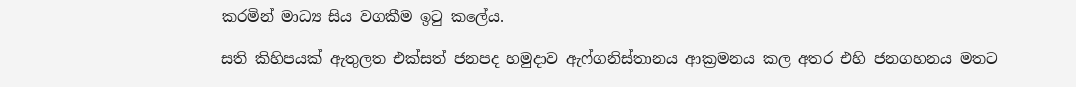කරමින් මාධ්‍ය සිය වගකීම ඉටු කලේය.

සති කිහිපයක් ඇතුලත එක්සත් ජනපද හමුදාව ඇෆ්ගනිස්තානය ආක්‍රමනය කල අතර එහි ජනගහනය මතට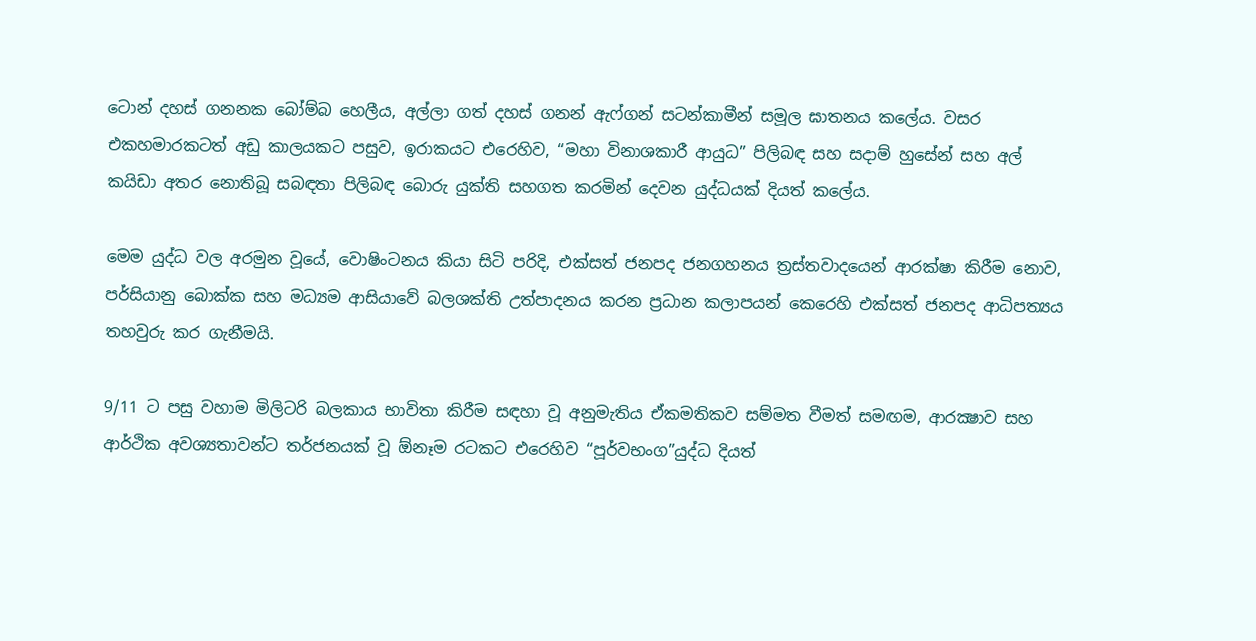ටොන් දහස් ගනනක බෝම්බ හෙලීය, අල්ලා ගත් දහස් ගනන් ඇෆ්ගන් සටන්කාමීන් සමූල ඝාතනය කලේය. වසර එකහමාරකටත් අඩු කාලයකට පසුව, ඉරාකයට එරෙහිව, “මහා විනාශකාරී ආයුධ” පිලිබඳ සහ සදාම් හුසේන් සහ අල් කයිඩා අතර නොතිබූ සබඳතා පිලිබඳ බොරු යුක්ති සහගත කරමින් දෙවන යුද්ධයක් දියත් කලේය.

මෙම යුද්ධ වල අරමුන වූයේ, වොෂිංටනය කියා සිටි පරිදි, එක්සත් ජනපද ජනගහනය ත්‍රස්තවාදයෙන් ආරක්ෂා කිරීම නොව, පර්සියානු බොක්ක සහ මධ්‍යම ආසියාවේ බලශක්ති උත්පාදනය කරන ප්‍රධාන කලාපයන් කෙරෙහි එක්සත් ජනපද ආධිපත්‍යය තහවුරු කර ගැනීමයි.

9/11 ට පසු වහාම මිලිටරි බලකාය භාවිතා කිරීම සඳහා වූ අනුමැතිය ඒකමතිකව සම්මත වීමත් සමඟම, ආරක්‍ෂාව සහ ආර්ථික අවශ්‍යතාවන්ට තර්ජනයක් වූ ඕනෑම රටකට එරෙහිව “පූර්වභංග”යුද්ධ දියත්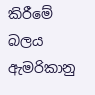කිරීමේ බලය ඇමරිකානු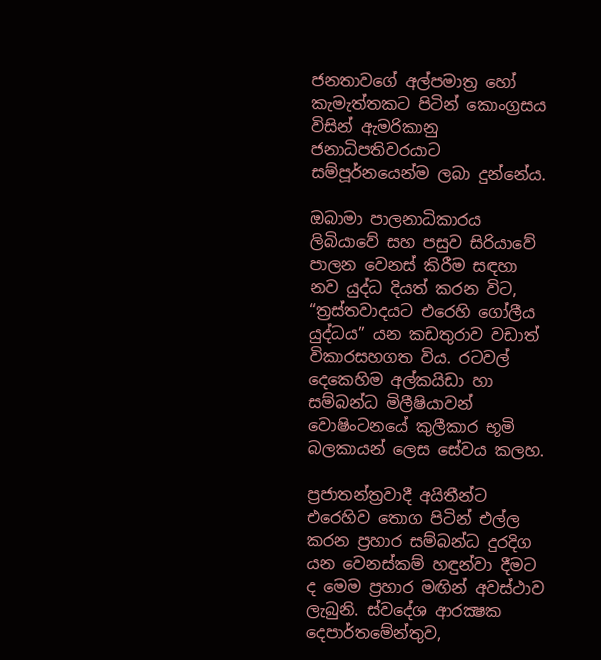ජනතාවගේ අල්පමාත්‍ර හෝ කැමැත්තකට පිටින් කොංග්‍රසය විසින් ඇමරිකානු ජනාධිපතිවරයාට සම්පූර්නයෙන්ම ලබා දුන්නේය.

ඔබාමා පාලනාධිකාරය ලිබියාවේ සහ පසුව සිරියාවේ පාලන වෙනස් කිරීම සඳහා නව යුද්ධ දියත් කරන විට, “ත්‍රස්තවාදයට එරෙහි ගෝලීය යුද්ධය” යන කඩතුරාව වඩාත් විකාරසහගත විය. රටවල් දෙකෙහිම අල්කයිඩා හා සම්බන්ධ මිලීෂියාවන් වොෂිංටනයේ කුලීකාර භූමි බලකායන් ලෙස සේවය කලහ.

ප්‍රජාතන්ත්‍රවාදී අයිතීන්ට එරෙහිව තොග පිටින් එල්ල කරන ප්‍රහාර සම්බන්ධ දුරදිග යන වෙනස්කම් හඳුන්වා දීමට ද මෙම ප්‍රහාර මඟින් අවස්ථාව ලැබුනි. ස්වදේශ ආරක්‍ෂක දෙපාර්තමේන්තුව,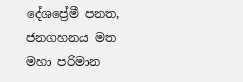දේශප්‍රේමී පනත, ජනගහනය මත මහා පරිමාන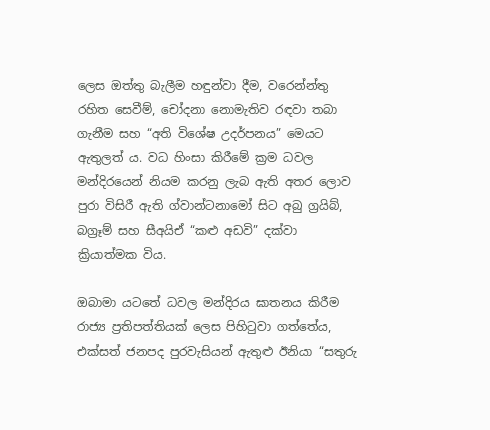ලෙස ඔත්තු බැලීම හඳුන්වා දීම, වරෙන්න්තු රහිත සෙවීම්, චෝදනා නොමැතිව රඳවා තබා ගැනීම සහ “අති විශේෂ උදර්පනය” මෙයට ඇතුලත් ය. වධ හිංසා කිරීමේ ක්‍රම ධවල මන්දිරයෙන් නියම කරනු ලැබ ඇති අතර ලොව පුරා විසිරී ඇති ග්වාන්ටනාමෝ සිට අබු ග්‍රයිබ්, බග්‍රෑම් සහ සීඅයිඒ “කළු අඩවි” දක්වා ක්‍රියාත්මක විය.

ඔබාමා යටතේ ධවල මන්දිරය ඝාතනය කිරීම රාජ්‍ය ප්‍රතිපත්තියක් ලෙස පිහිටුවා ගත්තේය, එක්සත් ජනපද පුරවැසියන් ඇතුළු ඊනියා “සතුරු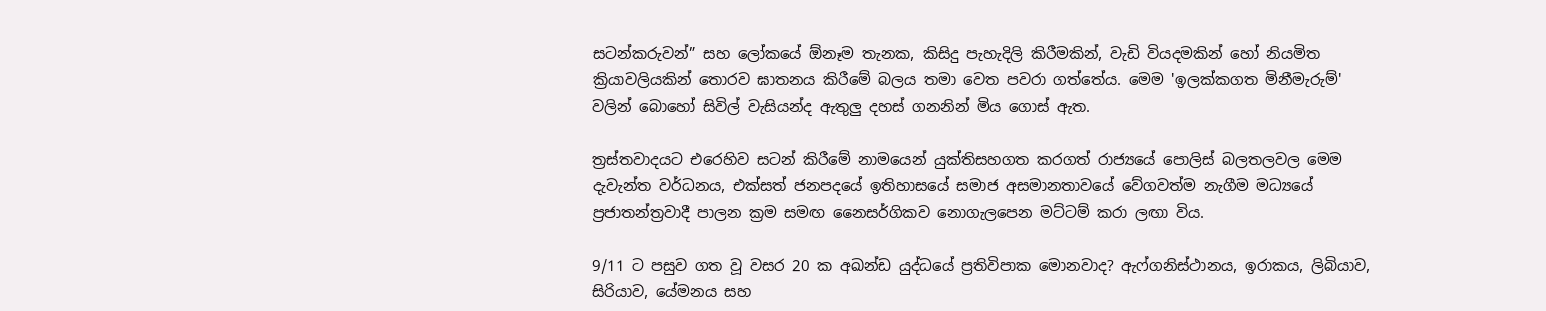සටන්කරුවන්” සහ ලෝකයේ ඕනෑම තැනක, කිසිදු පැහැදිලි කිරීමකින්, වැඩි වියදමකින් හෝ නියමිත ක්‍රියාවලියකින් තොරව ඝාතනය කිරීමේ බලය තමා වෙත පවරා ගත්තේය. මෙම 'ඉලක්කගත මිනීමැරුම්' වලින් බොහෝ සිවිල් වැසියන්ද ඇතුලු දහස් ගනනින් මිය ගොස් ඇත.

ත්‍රස්තවාදයට එරෙහිව සටන් කිරීමේ නාමයෙන් යුක්තිසහගත කරගත් රාජ්‍යයේ පොලිස් බලතලවල මෙම දැවැන්ත වර්ධනය, එක්සත් ජනපදයේ ඉතිහාසයේ සමාජ අසමානතාවයේ වේගවත්ම නැගීම මධ්‍යයේ ප්‍රජාතන්ත්‍රවාදී පාලන ක්‍රම සමඟ නෛසර්ගිකව නොගැලපෙන මට්ටම් කරා ලඟා විය.

9/11 ට පසුව ගත වූ වසර 20 ක අඛන්ඩ යුද්ධයේ ප්‍රතිවිපාක මොනවාද? ඇෆ්ගනිස්ථානය, ඉරාකය, ලිබියාව, සිරියාව, යේමනය සහ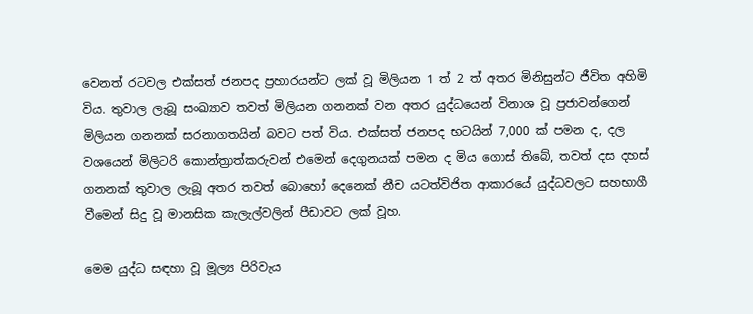වෙනත් රටවල එක්සත් ජනපද ප්‍රහාරයන්ට ලක් වූ මිලියන 1 ත් 2 ත් අතර මිනිසුන්ට ජීවිත අහිමි විය. තුවාල ලැබූ සංඛ්‍යාව තවත් මිලියන ගනනක් වන අතර යුද්ධයෙන් විනාශ වූ ප්‍රජාවන්ගෙන් මිලියන ගනනක් සරනාගතයින් බවට පත් විය. එක්සත් ජනපද භටයින් 7,000 ක් පමන ද, දල වශයෙන් මිලිටරි කොන්ත්‍රාත්කරුවන් එමෙන් දෙගුනයක් පමන ද මිය ගොස් තිබේ, තවත් දස දහස් ගනනක් තුවාල ලැබූ අතර තවත් බොහෝ දෙනෙක් නීච යටත්විජිත ආකාරයේ යුද්ධවලට සහභාගී වීමෙන් සිදු වූ මානසික කැලැල්වලින් පීඩාවට ලක් වූහ.

මෙම යුද්ධ සඳහා වූ මූල්‍ය පිරිවැය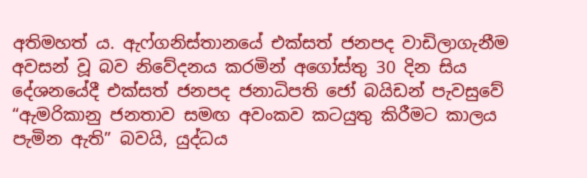අතිමහත් ය. ඇෆ්ගනිස්තානයේ එක්සත් ජනපද වාඩිලාගැනීම අවසන් වූ බව නිවේදනය කරමින් අගෝස්තු 30 දින සිය දේශනයේදී එක්සත් ජනපද ජනාධිපති ජෝ බයිඩන් පැවසුවේ “ඇමරිකානු ජනතාව සමඟ අවංකව කටයුතු කිරීමට කාලය පැමින ඇති” බවයි, යුද්ධය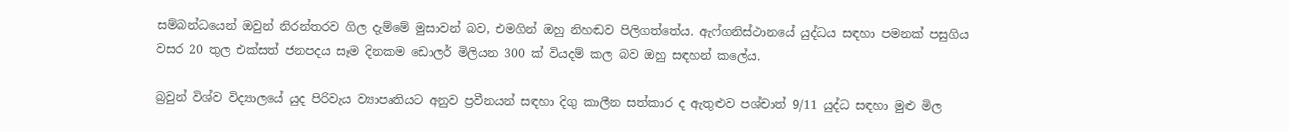සම්බන්ධයෙන් ඔවුන් නිරන්තරව ගිල දැම්මේ මුසාවන් බව, එමගින් ඔහු නිහඬව පිලිගත්තේය. ඇෆ්ගනිස්ථානයේ යුද්ධය සඳහා පමනක් පසුගිය වසර 20 තුල එක්සත් ජනපදය සෑම දිනකම ඩොලර් මිලියන 300 ක් වියදම් කල බව ඔහු සඳහන් කලේය.

බ්‍රවුන් විශ්ව විද්‍යාලයේ යුද පිරිවැය ව්‍යාපෘතියට අනුව ප්‍රවීනයන් සඳහා දිගු කාලීන සත්කාර ද ඇතුළුව පශ්චාත් 9/11 යුද්ධ සඳහා මුළු මිල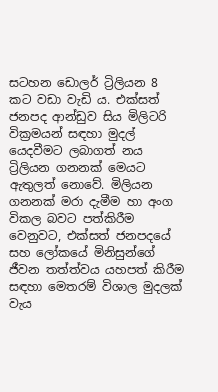සටහන ඩොලර් ට්‍රිලියන 8 කට වඩා වැඩි ය. එක්සත් ජනපද ආන්ඩුව සිය මිලිටරි වික්‍රමයන් සඳහා මුදල් යෙදවීමට ලබාගත් නය ට්‍රිලියන ගනනක් මෙයට ඇතුලත් නොවේ. මිලියන ගනනක් මරා දැමීම හා අංග විකල බවට පත්කිරීම වෙනුවට, එක්සත් ජනපදයේ සහ ලෝකයේ මිනිසුන්ගේ ජීවන තත්ත්වය යහපත් කිරීම සඳහා මෙතරම් විශාල මුදලක් වැය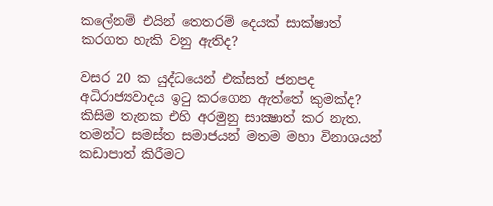කලේනම් එයින් තෙතරම් දෙයක් සාක්ෂාත් කරගත හැකි වනු ඇතිද?

වසර 20 ක යුද්ධයෙන් එක්සත් ජනපද අධිරාජ්‍යවාදය ඉටු කරගෙන ඇත්තේ කුමක්ද? කිසිම තැනක එහි අරමුනු සාක්‍ෂාත් කර නැත. තමන්ට සමස්ත සමාජයන් මතම මහා විනාශයන් කඩාපාත් කිරීමට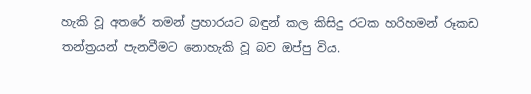හැකි වූ අතරේ තමන් ප්‍රහාරයට බඳුන් කල කිසිදු රටක හරිහමන් රූකඩ තන්ත්‍රයන් පැනවීමට නොහැකි වූ බව ඔප්පු විය.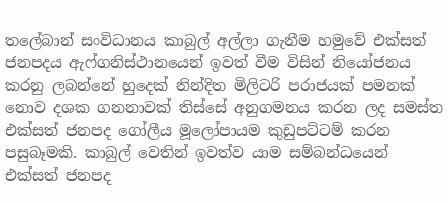තලේබාන් සංවිධානය කාබුල් අල්ලා ගැනීම හමුවේ එක්සත් ජනපදය ඇෆ්ගනිස්ථානයෙන් ඉවත් වීම විසින් නියෝජනය කරනු ලබන්නේ හුදෙක් නින්දිත මිලිටරි පරාජයක් පමනක් නොව දශක ගනනාවක් තිස්සේ අනුගමනය කරන ලද සමස්ත එක්සත් ජනපද ගෝලීය මූලෝපායම කුඩුපට්ටම් කරන පසුබෑමකි. කාබුල් වෙතින් ඉවත්ව යාම සම්බන්ධයෙන් එක්සත් ජනපද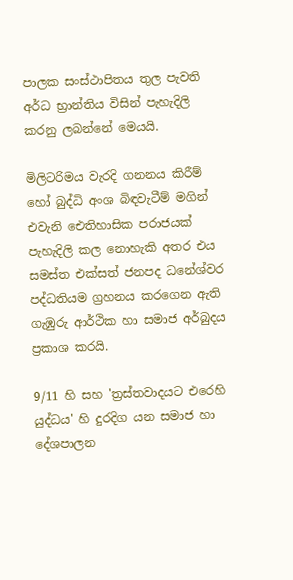පාලක සංස්ථාපිතය තුල පැවති අර්ධ භ්‍රාන්තිය විසින් පැහැදිලි කරනු ලබන්නේ මෙයයි.

මිලිටරිමය වැරදි ගනනය කිරීම් හෝ බුද්ධි අංශ බිඳවැටීම් මගින් එවැනි ඓතිහාසික පරාජයක් පැහැදිලි කල නොහැකි අතර එය සමස්ත එක්සත් ජනපද ධනේශ්වර පද්ධතියම ග්‍රහනය කරගෙන ඇති ගැඹුරු ආර්ථික හා සමාජ අර්බුදය ප්‍රකාශ කරයි.

9/11 හි සහ 'ත්‍රස්තවාදයට එරෙහි යුද්ධය' හි දුරදිග යන සමාජ හා දේශපාලන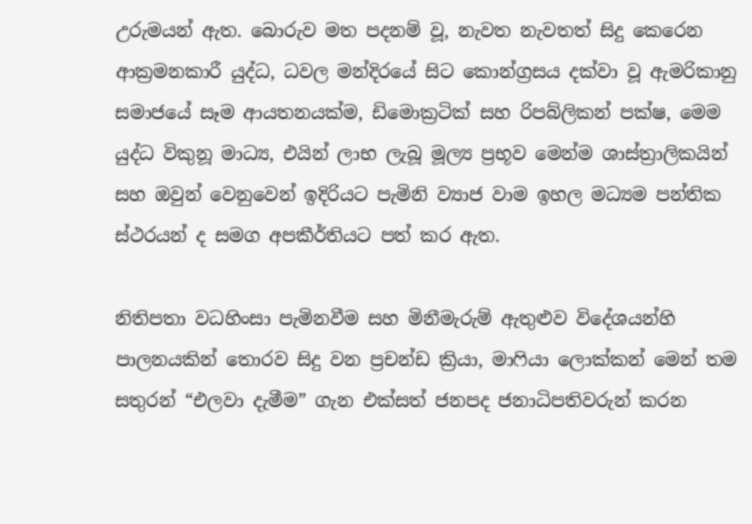උරුමයන් ඇත. බොරුව මත පදනම් වූ, නැවත නැවතත් සිදු කෙරෙන ආක්‍රමනකාරී යුද්ධ, ධවල මන්දිරයේ සිට කොන්ග්‍රසය දක්වා වූ ඇමරිකානු සමාජයේ සෑම ආයතනයක්ම, ඩිමොක්‍රටික් සහ රිපබ්ලිකන් පක්ෂ, මෙම යුද්ධ විකුනූ මාධ්‍ය, එයින් ලාභ ලැබූ මූල්‍ය ප්‍රභූව මෙන්ම ශාස්ත්‍රාලිකයින් සහ ඔවුන් වෙනුවෙන් ඉදිරියට පැමිනි ව්‍යාජ වාම ඉහල මධ්‍යම පන්තික ස්ථරයන් ද සමග අපකීර්තියට පත් කර ඇත.

නිතිපතා වධහිංසා පැමිනවීම සහ මිනීමැරුම් ඇතුළුව විදේශයන්හි පාලනයකින් තොරව සිදු වන ප්‍රචන්ඩ ක්‍රියා, මාෆියා ලොක්කන් මෙන් තම සතුරන් “එලවා දැමීම” ගැන එක්සත් ජනපද ජනාධිපතිවරුන් කරන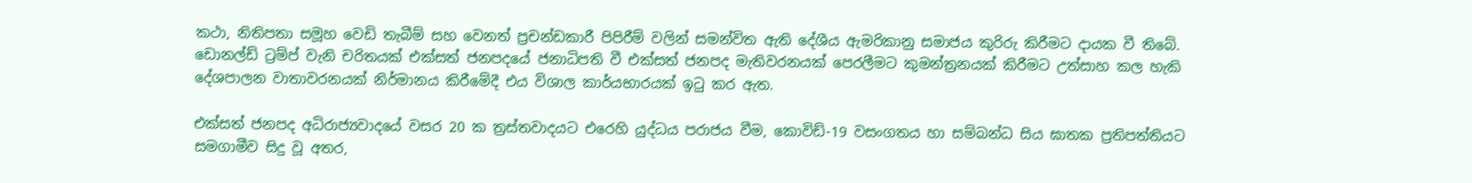කථා, නිතිපතා සමූහ වෙඩි තැබීම් සහ වෙනත් ප්‍රචන්ඩකාරී පිපිරීම් වලින් සමන්විත ඇති දේශීය ඇමරිකානු සමාජය කුරිරු කිරීමට දායක වී තිබේ. ඩොනල්ඩ් ට්‍රම්ප් වැනි චරිතයක් එක්සත් ජනපදයේ ජනාධිපති වී එක්සත් ජනපද මැතිවරනයක් පෙරලීමට කුමන්ත්‍රනයක් කිරීමට උත්සාහ කල හැකි දේශපාලන වාතාවරනයක් නිර්මානය කිරීමේදී එය විශාල කාර්යභාරයක් ඉටු කර ඇත.

එක්සත් ජනපද අධිරාජ්‍යවාදයේ වසර 20 ක ත්‍රස්තවාදයට එරෙහි යුද්ධය පරාජය වීම, කොවිඩ්-19 වසංගතය හා සම්බන්ධ සිය ඝාතක ප්‍රතිපත්තියට සමගාමීව සිදු වූ අතර,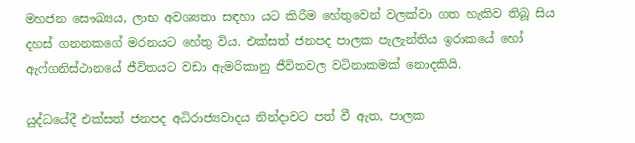මහජන සෞඛ්‍යය, ලාභ අවශ්‍යතා සඳහා යට කිරීම හේතුවෙන් වලක්වා ගත හැකිව තිබූ සිය දහස් ගනනකගේ මරනයට හේතු විය. එක්සත් ජනපද පාලක පැලැන්තිය ඉරාකයේ හෝ ඇෆ්ගනිස්ථානයේ ජීවිතයට වඩා ඇමරිකානු ජීවිතවල වටිනාකමක් නොදකියි.

යුද්ධයේදී එක්සත් ජනපද අධිරාජ්‍යවාදය නින්දාවට පත් වී ඇත, පාලක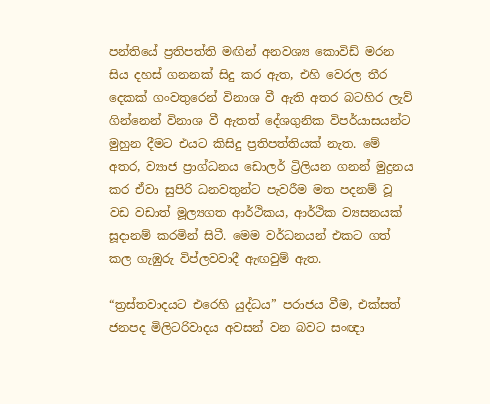පන්තියේ ප්‍රතිපත්ති මඟින් අනවශ්‍ය කොවිඩ් මරන සිය දහස් ගනනක් සිදු කර ඇත, එහි වෙරල තීර දෙකක් ගංවතුරෙන් විනාශ වී ඇති අතර බටහිර ලැව් ගින්නෙන් විනාශ වී ඇතත් දේශගුනික විපර්යාසයන්ට මුහුන දීමට එයට කිසිදු ප්‍රතිපත්තියක් නැත. මේ අතර, ව්‍යාජ ප්‍රාග්ධනය ඩොලර් ට්‍රිලියන ගනන් මුද්‍රනය කර ඒවා සුපිරි ධනවතුන්ට පැවරීම මත පදනම් වූ වඩ වඩාත් මූල්‍යගත ආර්ථිකය, ආර්ථික ව්‍යසනයක් සූදානම් කරමින් සිටී. මෙම වර්ධනයන් එකට ගත් කල ගැඹුරු විප්ලවවාදී ඇඟවුම් ඇත.

“ත්‍රස්තවාදයට එරෙහි යුද්ධය” පරාජය වීම, එක්සත් ජනපද මිලිටරිවාදය අවසන් වන බවට සංඥා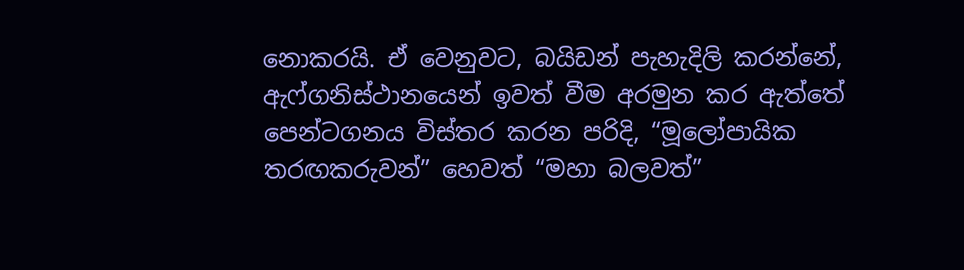නොකරයි. ඒ වෙනුවට, බයිඩන් පැහැදිලි කරන්නේ, ඇෆ්ගනිස්ථානයෙන් ඉවත් වීම අරමුන කර ඇත්තේ පෙන්ටගනය විස්තර කරන පරිදි, “මූලෝපායික තරඟකරුවන්” හෙවත් “මහා බලවත්”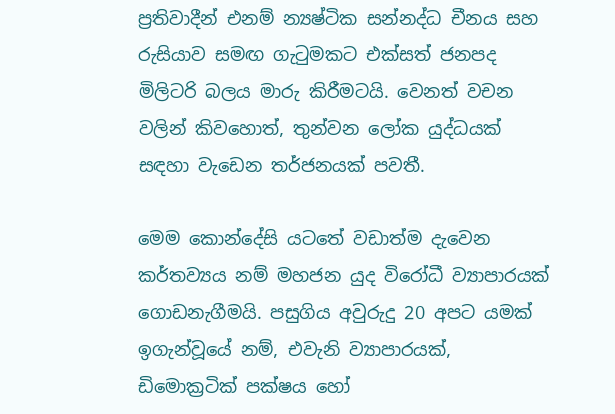ප්‍රතිවාදීන් එනම් න්‍යෂ්ටික සන්නද්ධ චීනය සහ රුසියාව සමඟ ගැටුමකට එක්සත් ජනපද මිලිටරි බලය මාරු කිරීමටයි. වෙනත් වචන වලින් කිවහොත්, තුන්වන ලෝක යුද්ධයක් සඳහා වැඩෙන තර්ජනයක් පවතී.

මෙම කොන්දේසි යටතේ වඩාත්ම දැවෙන කර්තව්‍යය නම් මහජන යුද විරෝධී ව්‍යාපාරයක් ගොඩනැගීමයි. පසුගිය අවුරුදු 20 අපට යමක් ඉගැන්වූයේ නම්, එවැනි ව්‍යාපාරයක්, ඩිමොක්‍රටික් පක්ෂය හෝ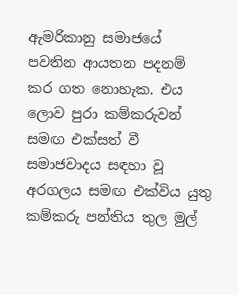ඇමරිකානු සමාජයේ පවතින ආයතන පදනම් කර ගත නොහැක. එය ලොව පුරා කම්කරුවන් සමඟ එක්සත් වී සමාජවාදය සඳහා වූ අරගලය සමඟ එක්විය යුතු කම්කරු පන්තිය තුල මුල්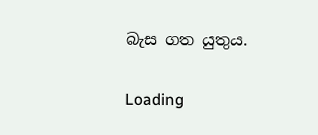බැස ගත යුතුය.

Loading